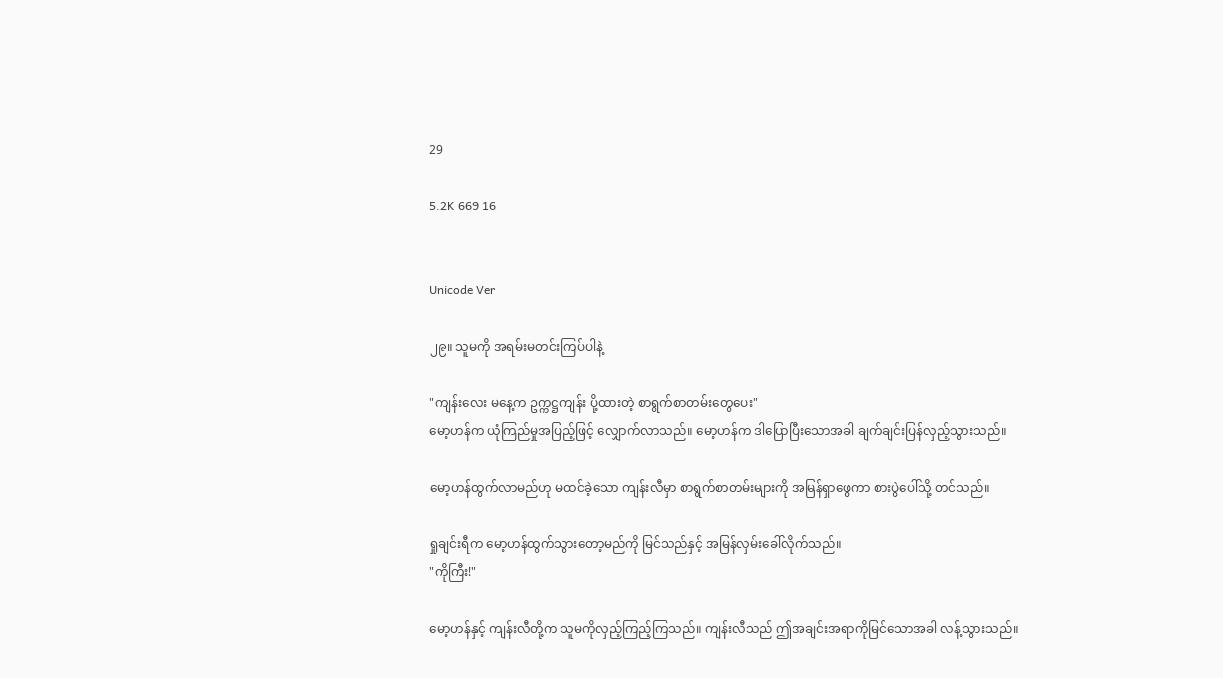29

5.2K 669 16


Unicode Ver

၂၉။ သူမကို အရမ်းမတင်းကြပ်ပါနဲ့

"ကျန်းလေး မနေ့က ဥက္ကဋ္ဌကျန်း ပို့ထားတဲ့ စာရွက်စာတမ်းတွေပေး"
မော့ဟန်က ယုံကြည်မှုအပြည့်ဖြင့် လျှောက်လာသည်။ မော့ဟန်က ဒါပြောပြီးသောအခါ ချက်ချင်းပြန်လှည့်သွားသည်။

မော့ဟန်ထွက်လာမည်ဟု မထင်ခဲ့သော ကျန်းလီမှာ စာရွက်စာတမ်းများကို အမြန်ရှာဖွေကာ စားပွဲပေါ်သို့ တင်သည်။

ရှုချင်းရီက မော့ဟန်ထွက်သွားတော့မည်ကို မြင်သည်နှင့် အမြန်လှမ်းခေါ်လိုက်သည်။
"ကိုကြီး!"

မော့ဟန်နှင့် ကျန်းလီတို့က သူမကိုလှည့်ကြည့်ကြသည်။ ကျန်းလီသည် ဤအချင်းအရာကိုမြင်သောအခါ လန့်သွားသည်။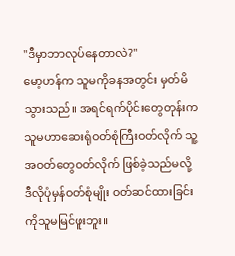"ဒီမှာဘာလုပ်နေတာလဲ?"
မော့ဟန်က သူမကိုခနအတွင်း မှတ်မိသွားသည်။ အရင်ရက်ပိုင်းတွေတုန်းက သူမဟာဆေးရုံဝတ်စုံကြီးဝတ်လိုက် သူ့အဝတ်တွေဝတ်လိုက် ဖြစ်ခဲ့သည်မလို့ ဒီလိုပုံမှန်ဝတ်စုံမျိုး ဝတ်ဆင်ထားခြင်းကိုသူမမြင်ဖူးဘူး။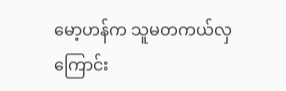မော့ဟန်က သူမတကယ်လှကြောင်း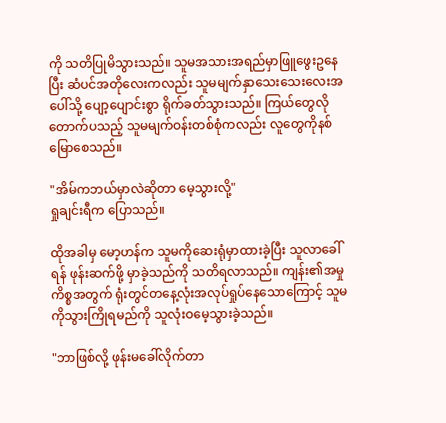ကို သတိပြုမိသွားသည်။ သူမအသားအရည်မှာဖြူဖွေးဥနေပြီး ဆံပင်အတိုလေးကလည်း သူမမျက်နှာသေးသေးလေးအပေါ်သို့ ပျော့ပျောင်းစွာ ရိုက်ခတ်သွားသည်။ ကြယ်တွေလိုတောက်ပသည့် သူမမျက်ဝန်းတစ်စုံကလည်း လူတွေကိုနစ်မြောစေသည်။

"အိမ်ကဘယ်မှာလဲဆိုတာ မေ့သွားလို့"
ရှုချင်းရီက ပြောသည်။

ထိုအခါမှ မော့ဟန်က သူမကိုဆေးရုံမှာထားခဲ့ပြီး သူလာခေါ်ရန် ဖုန်းဆက်ဖို့ မှာခဲ့သည်ကို သတိရလာသည်။ ကျန်း၏အမှုကိစ္စအတွက် ရုံးတွင်တနေ့လုံးအလုပ်ရှုပ်နေသောကြောင့် သူမကိုသွားကြိုရမည်ကို သူလုံးဝမေ့သွားခဲ့သည်။

"ဘာဖြစ်လို့ ဖုန်းမခေါ်လိုက်တာ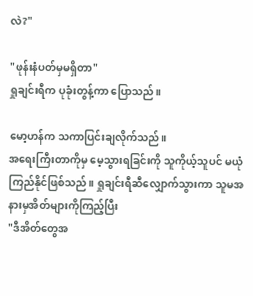လဲ?"

"ဖုန်းနံပတ်မှမရှိတာ"
ရှုချင်းရီက ပုခုံးတွန့်ကာ ပြောသည်။

မော့ဟန်က သကာပြင်းချလိုက်သည်။
အရေးကြီးတာကိုမှ မေ့သွားရခြင်းကို သူကိုယ့်သူပင် မယုံကြည်နိုင်ဖြစ်သည်။ ရှုချင်းရီဆီလျှောက်သွားကာ သူမအနားမှအိတ်များကိုကြည့်ပြီး
"ဒီအိတ်တွေအ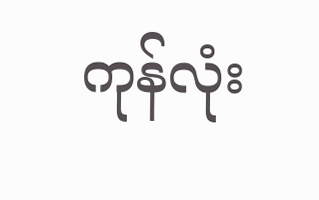ကုန်လုံး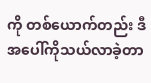ကို တစ်ယောက်တည်း ဒီအပေါ်ကိုသယ်လာခဲ့တာ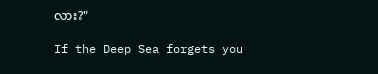လား?"

If the Deep Sea forgets you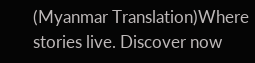(Myanmar Translation)Where stories live. Discover now